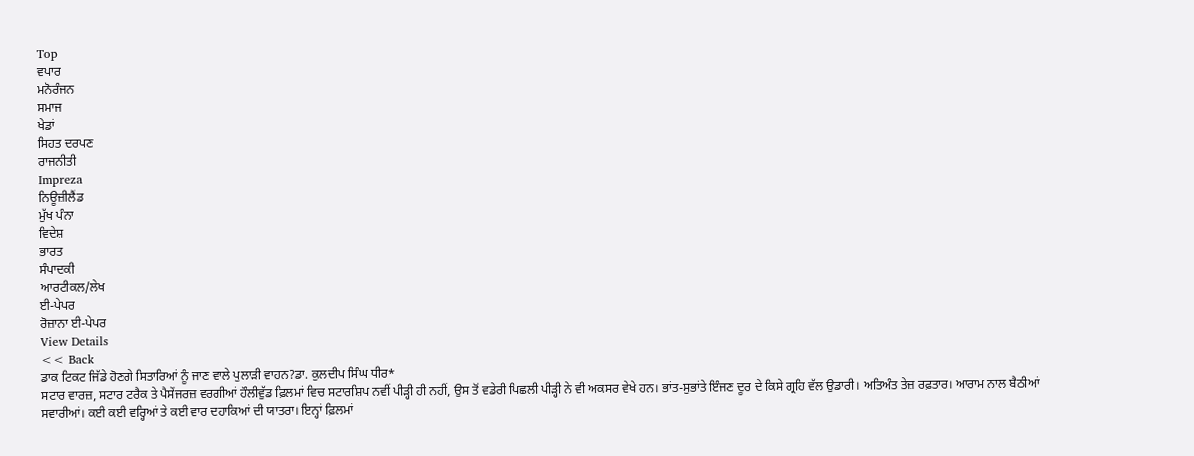Top
ਵਪਾਰ
ਮਨੋਰੰਜਨ
ਸਮਾਜ
ਖੇਡਾਂ
ਸਿਹਤ ਦਰਪਣ
ਰਾਜਨੀਤੀ
Impreza
ਨਿਊਜ਼ੀਲੈਂਡ
ਮੁੱਖ ਪੰਨਾ
ਵਿਦੇਸ਼
ਭਾਰਤ
ਸੰਪਾਦਕੀ
ਆਰਟੀਕਲ/ਲੇਖ
ਈ-ਪੇਪਰ
ਰੋਜ਼ਾਨਾ ਈ-ਪੇਪਰ
View Details
<< Back
ਡਾਕ ਟਿਕਟ ਜਿੱਡੇ ਹੋਣਗੇ ਸਿਤਾਰਿਆਂ ਨੂੰ ਜਾਣ ਵਾਲੇ ਪੁਲਾੜੀ ਵਾਹਨ?ਡਾ. ਕੁਲਦੀਪ ਸਿੰਘ ਧੀਰ*
ਸਟਾਰ ਵਾਰਜ਼, ਸਟਾਰ ਟਰੈਕ ਤੇ ਪੈਸੇਂਜਰਜ਼ ਵਰਗੀਆਂ ਹੌਲੀਵੁੱਡ ਫ਼ਿਲਮਾਂ ਵਿਚ ਸਟਾਰਸ਼ਿਪ ਨਵੀਂ ਪੀੜ੍ਹੀ ਹੀ ਨਹੀਂ, ਉਸ ਤੋਂ ਵਡੇਰੀ ਪਿਛਲੀ ਪੀੜ੍ਹੀ ਨੇ ਵੀ ਅਕਸਰ ਵੇਖੇ ਹਨ। ਭਾਂਤ-ਸੁਭਾਂਤੇ ਇੰਜਣ ਦੂਰ ਦੇ ਕਿਸੇ ਗ੍ਰਹਿ ਵੱਲ ਉਡਾਰੀ। ਅਤਿਅੰਤ ਤੇਜ਼ ਰਫ਼ਤਾਰ। ਆਰਾਮ ਨਾਲ ਬੈਠੀਆਂ ਸਵਾਰੀਆਂ। ਕਈ ਕਈ ਵਰ੍ਹਿਆਂ ਤੇ ਕਈ ਵਾਰ ਦਹਾਕਿਆਂ ਦੀ ਯਾਤਰਾ। ਇਨ੍ਹਾਂ ਫ਼ਿਲਮਾਂ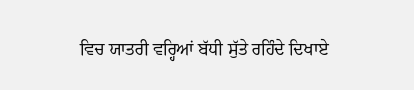ਵਿਚ ਯਾਤਰੀ ਵਰ੍ਹਿਆਂ ਬੱਧੀ ਸੁੱਤੇ ਰਹਿੰਦੇ ਦਿਖਾਏ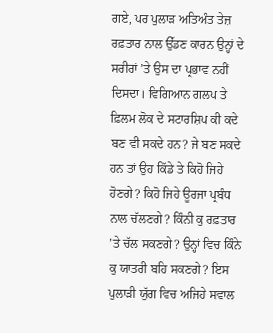ਗਏ, ਪਰ ਪੁਲਾੜ ਅਤਿਅੰਤ ਤੇਜ਼ ਰਫ਼ਤਾਰ ਨਾਲ ਉੱਡਣ ਕਾਰਨ ਉਨ੍ਹਾਂ ਦੇ ਸਰੀਰਾਂ ’ਤੇ ਉਸ ਦਾ ਪ੍ਰਭਾਵ ਨਹੀਂ ਦਿਸਦਾ। ਵਿਗਿਆਨ ਗਲਪ ਤੇ ਫ਼ਿਲਮ ਲੋਕ ਦੇ ਸਟਾਰਸ਼ਿਪ ਕੀ ਕਦੇ ਬਣ ਵੀ ਸਕਦੇ ਹਨ? ਜੇ ਬਣ ਸਕਦੇ ਹਨ ਤਾਂ ਉਹ ਕਿੱਡੇ ਤੇ ਕਿਹੋ ਜਿਹੇ ਹੋਣਗੇ? ਕਿਹੋ ਜਿਹੇ ਊਰਜਾ ਪ੍ਰਬੰਧ ਨਾਲ ਚੱਲਣਗੇ? ਕਿੰਨੀ ਕੁ ਰਫ਼ਤਾਰ ’ਤੇ ਚੱਲ ਸਕਣਗੇ? ਉਨ੍ਹਾਂ ਵਿਚ ਕਿੰਨੇ ਕੁ ਯਾਤਰੀ ਬਹਿ ਸਕਣਗੇ? ਇਸ ਪੁਲਾੜੀ ਯੁੱਗ ਵਿਚ ਅਜਿਹੇ ਸਵਾਲ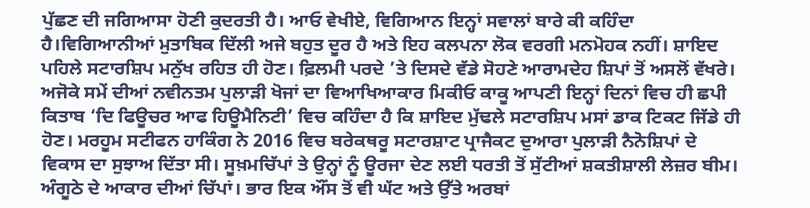ਪੁੱਛਣ ਦੀ ਜਗਿਆਸਾ ਹੋਣੀ ਕੁਦਰਤੀ ਹੈ। ਆਓ ਵੇਖੀਏ, ਵਿਗਿਆਨ ਇਨ੍ਹਾਂ ਸਵਾਲਾਂ ਬਾਰੇ ਕੀ ਕਹਿੰਦਾ ਹੈ।ਵਿਗਿਆਨੀਆਂ ਮੁਤਾਬਿਕ ਦਿੱਲੀ ਅਜੇ ਬਹੁਤ ਦੂਰ ਹੈ ਅਤੇ ਇਹ ਕਲਪਨਾ ਲੋਕ ਵਰਗੀ ਮਨਮੋਹਕ ਨਹੀਂ। ਸ਼ਾਇਦ ਪਹਿਲੇ ਸਟਾਰਸ਼ਿਪ ਮਨੁੱਖ ਰਹਿਤ ਹੀ ਹੋਣ। ਫ਼ਿਲਮੀ ਪਰਦੇ ’ਤੇ ਦਿਸਦੇ ਵੱਡੇ ਸੋਹਣੇ ਆਰਾਮਦੇਹ ਸ਼ਿਪਾਂ ਤੋਂ ਅਸਲੋਂ ਵੱਖਰੇ। ਅਜੋਕੇ ਸਮੇਂ ਦੀਆਂ ਨਵੀਨਤਮ ਪੁਲਾੜੀ ਖੋਜਾਂ ਦਾ ਵਿਆਖਿਆਕਾਰ ਮਿਕੀਓ ਕਾਕੂ ਆਪਣੀ ਇਨ੍ਹਾਂ ਦਿਨਾਂ ਵਿਚ ਹੀ ਛਪੀ ਕਿਤਾਬ ‘ਦਿ ਫਿਊਚਰ ਆਫ ਹਿਊਮੈਨਿਟੀ’ ਵਿਚ ਕਹਿੰਦਾ ਹੈ ਕਿ ਸ਼ਾਇਦ ਮੁੱਢਲੇ ਸਟਾਰਸ਼ਿਪ ਮਸਾਂ ਡਾਕ ਟਿਕਟ ਜਿੱਡੇ ਹੀ ਹੋਣ। ਮਰਹੂਮ ਸਟੀਫਨ ਹਾਕਿੰਗ ਨੇ 2016 ਵਿਚ ਬਰੇਕਥਰੂ ਸਟਾਰਸ਼ਾਟ ਪ੍ਰਾਜੈਕਟ ਦੁਆਰਾ ਪੁਲਾੜੀ ਨੈਨੋਸ਼ਿਪਾਂ ਦੇ ਵਿਕਾਸ ਦਾ ਸੁਝਾਅ ਦਿੱਤਾ ਸੀ। ਸੂਖ਼ਮਚਿੱਪਾਂ ਤੇ ਉਨ੍ਹਾਂ ਨੂੰ ਊਰਜਾ ਦੇਣ ਲਈ ਧਰਤੀ ਤੋਂ ਸੁੱਟੀਆਂ ਸ਼ਕਤੀਸ਼ਾਲੀ ਲੇਜ਼ਰ ਬੀਮ। ਅੰਗੂਠੇ ਦੇ ਆਕਾਰ ਦੀਆਂ ਚਿੱਪਾਂ। ਭਾਰ ਇਕ ਔਂਸ ਤੋਂ ਵੀ ਘੱਟ ਅਤੇ ਉੱਤੇ ਅਰਬਾਂ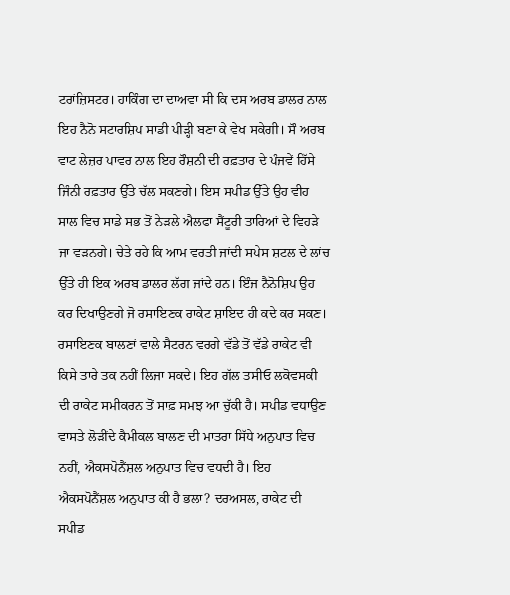ਟਰਾਂਜ਼ਿਸਟਰ। ਹਾਕਿੰਗ ਦਾ ਦਾਅਵਾ ਸੀ ਕਿ ਦਸ ਅਰਬ ਡਾਲਰ ਨਾਲ ਇਹ ਨੈਨੋ ਸਟਾਰਸ਼ਿਪ ਸਾਡੀ ਪੀੜ੍ਹੀ ਬਣਾ ਕੇ ਵੇਖ ਸਕੇਗੀ। ਸੌ ਅਰਬ ਵਾਟ ਲੇਜ਼ਰ ਪਾਵਰ ਨਾਲ ਇਹ ਰੌਸ਼ਨੀ ਦੀ ਰਫ਼ਤਾਰ ਦੇ ਪੰਜਵੇਂ ਹਿੱਸੇ ਜਿੰਨੀ ਰਫ਼ਤਾਰ ਉੱਤੇ ਚੱਲ ਸਕਣਗੇ। ਇਸ ਸਪੀਡ ਉੱਤੇ ਉਹ ਵੀਹ ਸਾਲ ਵਿਚ ਸਾਡੇ ਸਭ ਤੋਂ ਨੇੜਲੇ ਐਲਫਾ ਸੈਂਟੂਰੀ ਤਾਰਿਆਂ ਦੇ ਵਿਹੜੇ ਜਾ ਵੜਨਗੇ। ਚੇਤੇ ਰਹੇ ਕਿ ਆਮ ਵਰਤੀ ਜਾਂਦੀ ਸਪੇਸ ਸ਼ਟਲ ਦੇ ਲਾਂਚ ਉੱਤੇ ਹੀ ਇਕ ਅਰਬ ਡਾਲਰ ਲੱਗ ਜਾਂਦੇ ਹਨ। ਇੰਜ ਨੈਨੋਸ਼ਿਪ ਉਹ ਕਰ ਦਿਖਾਉਣਗੇ ਜੋ ਰਸਾਇਣਕ ਰਾਕੇਟ ਸ਼ਾਇਦ ਹੀ ਕਦੇ ਕਰ ਸਕਣ।
ਰਸਾਇਣਕ ਬਾਲਣਾਂ ਵਾਲੇ ਸੈਟਰਨ ਵਰਗੇ ਵੱਡੇ ਤੋਂ ਵੱਡੇ ਰਾਕੇਟ ਵੀ ਕਿਸੇ ਤਾਰੇ ਤਕ ਨਹੀਂ ਲਿਜਾ ਸਕਦੇ। ਇਹ ਗੱਲ ਤਸੀਓ ਲਕੋਵਸਕੀ ਦੀ ਰਾਕੇਟ ਸਮੀਕਰਨ ਤੋਂ ਸਾਫ਼ ਸਮਝ ਆ ਚੁੱਕੀ ਹੈ। ਸਪੀਡ ਵਧਾਉਣ ਵਾਸਤੇ ਲੋੜੀਂਦੇ ਕੈਮੀਕਲ ਬਾਲਣ ਦੀ ਮਾਤਰਾ ਸਿੱਧੇ ਅਨੁਪਾਤ ਵਿਚ ਨਹੀਂ, ਐਕਸਪੋਨੈਂਸ਼ਲ ਅਨੁਪਾਤ ਵਿਚ ਵਧਦੀ ਹੈ। ਇਹ ਐਕਸਪੋਨੈਂਸ਼ਲ ਅਨੁਪਾਤ ਕੀ ਹੈ ਭਲਾ? ਦਰਅਸਲ, ਰਾਕੇਟ ਦੀ ਸਪੀਡ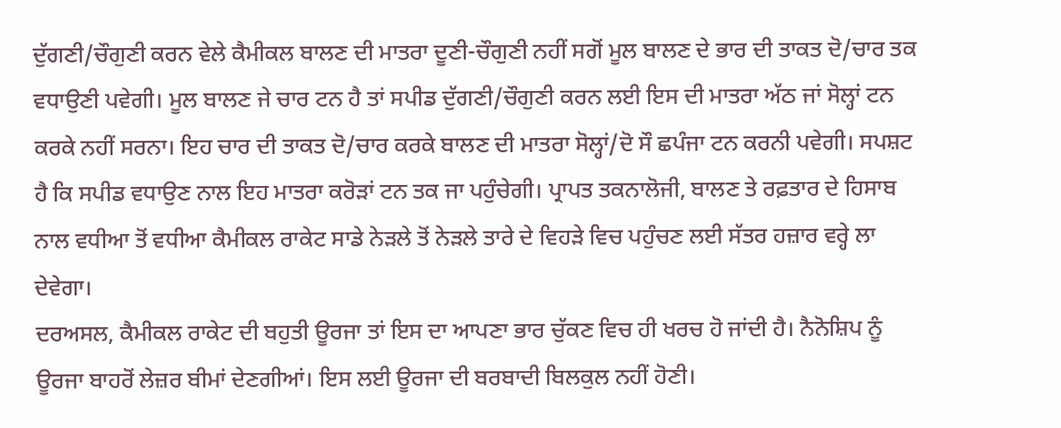ਦੁੱਗਣੀ/ਚੌਗੁਣੀ ਕਰਨ ਵੇਲੇ ਕੈਮੀਕਲ ਬਾਲਣ ਦੀ ਮਾਤਰਾ ਦੂਣੀ-ਚੌਗੁਣੀ ਨਹੀਂ ਸਗੋਂ ਮੂਲ ਬਾਲਣ ਦੇ ਭਾਰ ਦੀ ਤਾਕਤ ਦੋ/ਚਾਰ ਤਕ ਵਧਾਉਣੀ ਪਵੇਗੀ। ਮੂਲ ਬਾਲਣ ਜੇ ਚਾਰ ਟਨ ਹੈ ਤਾਂ ਸਪੀਡ ਦੁੱਗਣੀ/ਚੌਗੁਣੀ ਕਰਨ ਲਈ ਇਸ ਦੀ ਮਾਤਰਾ ਅੱਠ ਜਾਂ ਸੋਲ੍ਹਾਂ ਟਨ ਕਰਕੇ ਨਹੀਂ ਸਰਨਾ। ਇਹ ਚਾਰ ਦੀ ਤਾਕਤ ਦੋ/ਚਾਰ ਕਰਕੇ ਬਾਲਣ ਦੀ ਮਾਤਰਾ ਸੋਲ੍ਹਾਂ/ਦੋ ਸੌ ਛਪੰਜਾ ਟਨ ਕਰਨੀ ਪਵੇਗੀ। ਸਪਸ਼ਟ ਹੈ ਕਿ ਸਪੀਡ ਵਧਾਉਣ ਨਾਲ ਇਹ ਮਾਤਰਾ ਕਰੋੜਾਂ ਟਨ ਤਕ ਜਾ ਪਹੁੰਚੇਗੀ। ਪ੍ਰਾਪਤ ਤਕਨਾਲੋਜੀ, ਬਾਲਣ ਤੇ ਰਫ਼ਤਾਰ ਦੇ ਹਿਸਾਬ ਨਾਲ ਵਧੀਆ ਤੋਂ ਵਧੀਆ ਕੈਮੀਕਲ ਰਾਕੇਟ ਸਾਡੇ ਨੇੜਲੇ ਤੋਂ ਨੇੜਲੇ ਤਾਰੇ ਦੇ ਵਿਹੜੇ ਵਿਚ ਪਹੁੰਚਣ ਲਈ ਸੱਤਰ ਹਜ਼ਾਰ ਵਰ੍ਹੇ ਲਾ ਦੇਵੇਗਾ।
ਦਰਅਸਲ, ਕੈਮੀਕਲ ਰਾਕੇਟ ਦੀ ਬਹੁਤੀ ਊਰਜਾ ਤਾਂ ਇਸ ਦਾ ਆਪਣਾ ਭਾਰ ਚੁੱਕਣ ਵਿਚ ਹੀ ਖਰਚ ਹੋ ਜਾਂਦੀ ਹੈ। ਨੈਨੋਸ਼ਿਪ ਨੂੰ ਊਰਜਾ ਬਾਹਰੋਂ ਲੇਜ਼ਰ ਬੀਮਾਂ ਦੇਣਗੀਆਂ। ਇਸ ਲਈ ਊਰਜਾ ਦੀ ਬਰਬਾਦੀ ਬਿਲਕੁਲ ਨਹੀਂ ਹੋਣੀ।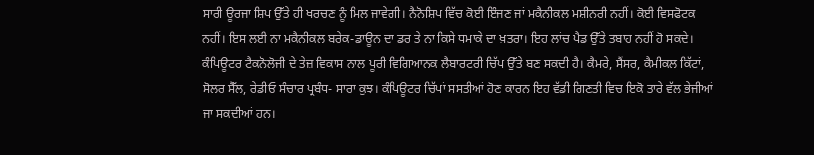ਸਾਰੀ ਊਰਜਾ ਸ਼ਿਪ ਉੱਤੇ ਹੀ ਖਰਚਣ ਨੂੰ ਮਿਲ ਜਾਵੇਗੀ। ਨੈਨੋਸ਼ਿਪ ਵਿੱਚ ਕੋਈ ਇੰਜਣ ਜਾਂ ਮਕੈਨੀਕਲ ਮਸ਼ੀਨਰੀ ਨਹੀਂ। ਕੋਈ ਵਿਸਫੋਟਕ ਨਹੀਂ। ਇਸ ਲਈ ਨਾ ਮਕੈਨੀਕਲ ਬਰੇਕ-ਡਾਊਨ ਦਾ ਡਰ ਤੇ ਨਾ ਕਿਸੇ ਧਮਾਕੇ ਦਾ ਖ਼ਤਰਾ। ਇਹ ਲਾਂਚ ਪੈਡ ਉੱਤੇ ਤਬਾਹ ਨਹੀਂ ਹੋ ਸਕਦੇ। ਕੰਪਿਊਟਰ ਟੈਕਨੋਲੋਜੀ ਦੇ ਤੇਜ਼ ਵਿਕਾਸ ਨਾਲ ਪੂਰੀ ਵਿਗਿਆਨਕ ਲੈਬਾਰਟਰੀ ਚਿੱਪ ਉੱਤੇ ਬਣ ਸਕਦੀ ਹੈ। ਕੈਮਰੇ, ਸੈਂਸਰ, ਕੈਮੀਕਲ ਕਿੱਟਾਂ, ਸੋਲਰ ਸੈੱਲ, ਰੇਡੀਓ ਸੰਚਾਰ ਪ੍ਰਬੰਧ- ਸਾਰਾ ਕੁਝ। ਕੰਪਿਊਟਰ ਚਿੱਪਾਂ ਸਸਤੀਆਂ ਹੋਣ ਕਾਰਨ ਇਹ ਵੱਡੀ ਗਿਣਤੀ ਵਿਚ ਇਕੋ ਤਾਰੇ ਵੱਲ ਭੇਜੀਆਂ ਜਾ ਸਕਦੀਆਂ ਹਨ।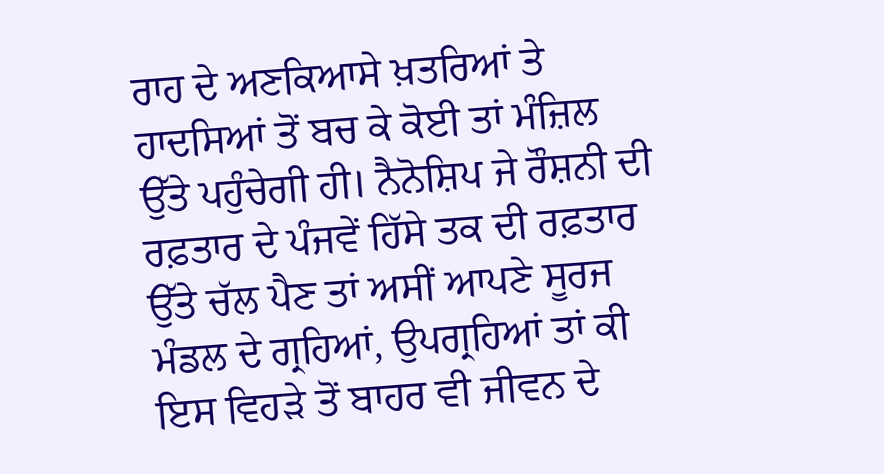ਰਾਹ ਦੇ ਅਣਕਿਆਸੇ ਖ਼ਤਰਿਆਂ ਤੇ ਹਾਦਸਿਆਂ ਤੋਂ ਬਚ ਕੇ ਕੋਈ ਤਾਂ ਮੰਜ਼ਿਲ ਉੱਤੇ ਪਹੁੰਚੇਗੀ ਹੀ। ਨੈਨੋਸ਼ਿਪ ਜੇ ਰੌਸ਼ਨੀ ਦੀ ਰਫ਼ਤਾਰ ਦੇ ਪੰਜਵੇਂ ਹਿੱਸੇ ਤਕ ਦੀ ਰਫ਼ਤਾਰ ਉੱਤੇ ਚੱਲ ਪੈਣ ਤਾਂ ਅਸੀਂ ਆਪਣੇ ਸੂਰਜ ਮੰਡਲ ਦੇ ਗ੍ਰਹਿਆਂ, ਉਪਗ੍ਰਹਿਆਂ ਤਾਂ ਕੀ ਇਸ ਵਿਹੜੇ ਤੋਂ ਬਾਹਰ ਵੀ ਜੀਵਨ ਦੇ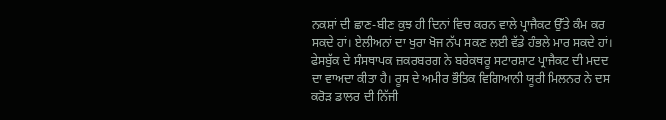ਨਕਸ਼ਾਂ ਦੀ ਛਾਣ-ਬੀਣ ਕੁਝ ਹੀ ਦਿਨਾਂ ਵਿਚ ਕਰਨ ਵਾਲੇ ਪ੍ਰਾਜੈਕਟ ਉੱਤੇ ਕੰਮ ਕਰ ਸਕਦੇ ਹਾਂ। ਏਲੀਅਨਾਂ ਦਾ ਖੁਰਾ ਖੋਜ ਨੱਪ ਸਕਣ ਲਈ ਵੱਡੇ ਹੰਭਲੇ ਮਾਰ ਸਕਦੇ ਹਾਂ। ਫੇਸਬੁੱਕ ਦੇ ਸੰਸਥਾਪਕ ਜ਼ਕਰਬਰਗ ਨੇ ਬਰੇਕਥਰੂ ਸਟਾਰਸ਼ਾਟ ਪ੍ਰਾਜੈਕਟ ਦੀ ਮਦਦ ਦਾ ਵਾਅਦਾ ਕੀਤਾ ਹੈ। ਰੂਸ ਦੇ ਅਮੀਰ ਭੌਤਿਕ ਵਿਗਿਆਨੀ ਯੂਰੀ ਮਿਲਨਰ ਨੇ ਦਸ ਕਰੋੜ ਡਾਲਰ ਦੀ ਨਿੱਜੀ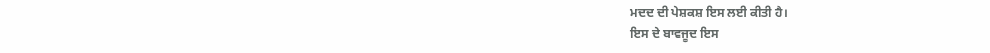ਮਦਦ ਦੀ ਪੇਸ਼ਕਸ਼ ਇਸ ਲਈ ਕੀਤੀ ਹੈ।
ਇਸ ਦੇ ਬਾਵਜੂਦ ਇਸ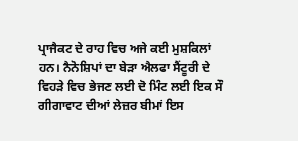ਪ੍ਰਾਜੈਕਟ ਦੇ ਰਾਹ ਵਿਚ ਅਜੇ ਕਈ ਮੁਸ਼ਕਿਲਾਂ ਹਨ। ਨੈਨੋਸ਼ਿਪਾਂ ਦਾ ਬੇੜਾ ਐਲਫਾ ਸੈਂਟੂਰੀ ਦੇ ਵਿਹੜੇ ਵਿਚ ਭੇਜਣ ਲਈ ਦੋ ਮਿੰਟ ਲਈ ਇਕ ਸੌ ਗੀਗਾਵਾਟ ਦੀਆਂ ਲੇਜ਼ਰ ਬੀਮਾਂ ਇਸ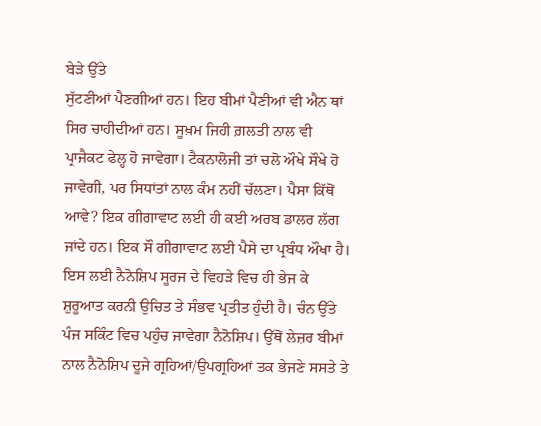ਬੇੜੇ ਉੱਤੇ
ਸੁੱਟਣੀਆਂ ਪੈਣਗੀਆਂ ਹਨ। ਇਹ ਬੀਮਾਂ ਪੈਣੀਆਂ ਵੀ ਐਨ ਥਾਂ ਸਿਰ ਚਾਹੀਦੀਆਂ ਹਨ। ਸੂਖ਼ਮ ਜਿਹੀ ਗ਼ਲਤੀ ਨਾਲ ਵੀ ਪ੍ਰਾਜੈਕਟ ਫੇਲ੍ਹ ਹੋ ਜਾਵੇਗਾ। ਟੈਕਨਾਲੋਜੀ ਤਾਂ ਚਲੋ ਔਖੇ ਸੌਖੇ ਹੋ ਜਾਵੇਗੀ, ਪਰ ਸਿਧਾਂਤਾਂ ਨਾਲ ਕੰਮ ਨਹੀਂ ਚੱਲਣਾ। ਪੈਸਾ ਕਿੱਥੋਂ ਆਵੇ? ਇਕ ਗੀਗਾਵਾਟ ਲਈ ਹੀ ਕਈ ਅਰਬ ਡਾਲਰ ਲੱਗ ਜਾਂਦੇ ਹਨ। ਇਕ ਸੌ ਗੀਗਾਵਾਟ ਲਈ ਪੈਸੇ ਦਾ ਪ੍ਰਬੰਧ ਔਖਾ ਹੈ। ਇਸ ਲਈ ਨੈਨੋਸ਼ਿਪ ਸੂਰਜ ਦੇ ਵਿਹੜੇ ਵਿਚ ਹੀ ਭੇਜ ਕੇ ਸ਼ੁਰੂਆਤ ਕਰਨੀ ਉਚਿਤ ਤੇ ਸੰਭਵ ਪ੍ਰਤੀਤ ਹੁੰਦੀ ਹੈ। ਚੰਨ ਉੱਤੇ ਪੰਜ ਸਕਿੰਟ ਵਿਚ ਪਹੁੰਚ ਜਾਵੇਗਾ ਨੈਨੋਸ਼ਿਪ। ਉੱਥੋਂ ਲੇਜ਼ਰ ਬੀਮਾਂ ਨਾਲ ਨੈਨੋਸ਼ਿਪ ਦੂਜੇ ਗ੍ਰਹਿਆਂ/ਉਪਗ੍ਰਹਿਆਂ ਤਕ ਭੇਜਣੇ ਸਸਤੇ ਤੇ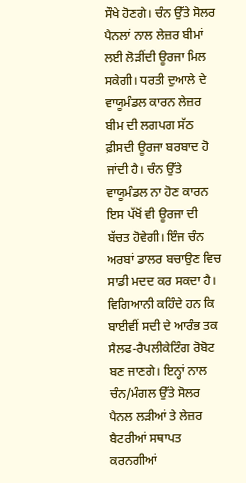ਸੌਖੇ ਹੋਣਗੇ। ਚੰਨ ਉੱਤੇ ਸੋਲਰ ਪੈਨਲਾਂ ਨਾਲ ਲੇਜ਼ਰ ਬੀਮਾਂ ਲਈ ਲੋੜੀਂਦੀ ਊਰਜਾ ਮਿਲ ਸਕੇਗੀ। ਧਰਤੀ ਦੁਆਲੇ ਦੇ ਵਾਯੂਮੰਡਲ ਕਾਰਨ ਲੇਜ਼ਰ ਬੀਮ ਦੀ ਲਗਪਗ ਸੱਠ ਫ਼ੀਸਦੀ ਊਰਜਾ ਬਰਬਾਦ ਹੋ ਜਾਂਦੀ ਹੈ। ਚੰਨ ਉੱਤੇ ਵਾਯੂਮੰਡਲ ਨਾ ਹੋਣ ਕਾਰਨ ਇਸ ਪੱਖੋਂ ਵੀ ਊਰਜਾ ਦੀ ਬੱਚਤ ਹੋਵੇਗੀ। ਇੰਜ ਚੰਨ ਅਰਬਾਂ ਡਾਲਰ ਬਚਾਉਣ ਵਿਚ ਸਾਡੀ ਮਦਦ ਕਰ ਸਕਦਾ ਹੈ।
ਵਿਗਿਆਨੀ ਕਹਿੰਦੇ ਹਨ ਕਿ ਬਾਈਵੀਂ ਸਦੀ ਦੇ ਆਰੰਭ ਤਕ ਸੈਲਫ-ਰੈਪਲੀਕੇਟਿੰਗ ਰੋਬੋਟ ਬਣ ਜਾਣਗੇ। ਇਨ੍ਹਾਂ ਨਾਲ ਚੰਨ/ਮੰਗਲ ਉੱਤੇ ਸੋਲਰ ਪੈਨਲ ਲੜੀਆਂ ਤੇ ਲੇਜ਼ਰ ਬੈਟਰੀਆਂ ਸਥਾਪਤ ਕਰਨਗੀਆਂ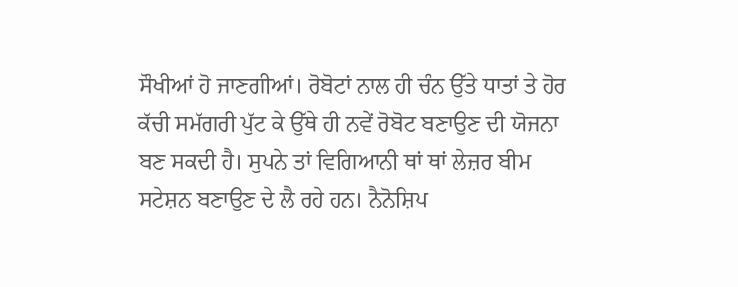ਸੌਖੀਆਂ ਹੋ ਜਾਣਗੀਆਂ। ਰੋਬੋਟਾਂ ਨਾਲ ਹੀ ਚੰਨ ਉੱਤੇ ਧਾਤਾਂ ਤੇ ਹੋਰ ਕੱਚੀ ਸਮੱਗਰੀ ਪੁੱਟ ਕੇ ਉੱਥੇ ਹੀ ਨਵੇਂ ਰੋਬੋਟ ਬਣਾਉਣ ਦੀ ਯੋਜਨਾ ਬਣ ਸਕਦੀ ਹੈ। ਸੁਪਨੇ ਤਾਂ ਵਿਗਿਆਨੀ ਥਾਂ ਥਾਂ ਲੇਜ਼ਰ ਬੀਮ ਸਟੇਸ਼ਨ ਬਣਾਉਣ ਦੇ ਲੈ ਰਹੇ ਹਨ। ਨੈਨੋਸ਼ਿਪ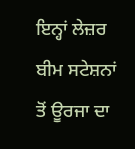ਇਨ੍ਹਾਂ ਲੇਜ਼ਰ ਬੀਮ ਸਟੇਸ਼ਨਾਂ ਤੋਂ ਊਰਜਾ ਦਾ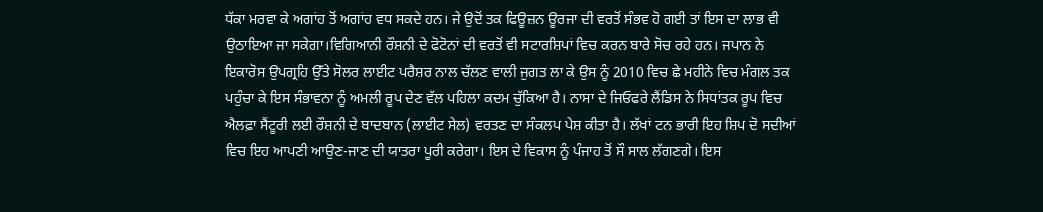ਧੱਕਾ ਮਰਵਾ ਕੇ ਅਗਾਂਹ ਤੋਂ ਅਗਾਂਹ ਵਧ ਸਕਦੇ ਹਨ। ਜੇ ਉਦੋਂ ਤਕ ਫਿਊਜ਼ਨ ਊਰਜਾ ਦੀ ਵਰਤੋਂ ਸੰਭਵ ਹੋ ਗਈ ਤਾਂ ਇਸ ਦਾ ਲਾਭ ਵੀ ਉਠਾਇਆ ਜਾ ਸਕੇਗਾ।ਵਿਗਿਆਨੀ ਰੌਸ਼ਨੀ ਦੇ ਫੋਟੋਨਾਂ ਦੀ ਵਰਤੋਂ ਵੀ ਸਟਾਰਸ਼ਿਪਾਂ ਵਿਚ ਕਰਨ ਬਾਰੇ ਸੋਚ ਰਹੇ ਹਨ। ਜਪਾਨ ਨੇ ਇਕਾਰੋਸ ਉਪਗ੍ਰਹਿ ਉੱਤੇ ਸੋਲਰ ਲਾਈਟ ਪਰੈਸ਼ਰ ਨਾਲ ਚੱਲਣ ਵਾਲੀ ਜੁਗਤ ਲਾ ਕੇ ਉਸ ਨੂੰ 2010 ਵਿਚ ਛੇ ਮਹੀਨੇ ਵਿਚ ਮੰਗਲ ਤਕ ਪਹੁੰਚਾ ਕੇ ਇਸ ਸੰਭਾਵਨਾ ਨੂੰ ਅਮਲੀ ਰੂਪ ਦੇਣ ਵੱਲ ਪਹਿਲਾ ਕਦਮ ਚੁੱਕਿਆ ਹੈ। ਨਾਸਾ ਦੇ ਜਿਓਫਰੇ ਲੈਂਡਿਸ ਨੇ ਸਿਧਾਂਤਕ ਰੂਪ ਵਿਚ ਐਲਫ਼ਾ ਸੈਂਟੂਰੀ ਲਈ ਰੌਸ਼ਨੀ ਦੇ ਬਾਦਬਾਨ (ਲਾਈਟ ਸੇਲ) ਵਰਤਣ ਦਾ ਸੰਕਲਪ ਪੇਸ਼ ਕੀਤਾ ਹੈ। ਲੱਖਾਂ ਟਨ ਭਾਰੀ ਇਹ ਸ਼ਿਪ ਦੋ ਸਦੀਆਂ ਵਿਚ ਇਹ ਆਪਣੀ ਆਉਣ-ਜਾਣ ਦੀ ਯਾਤਰਾ ਪੂਰੀ ਕਰੇਗਾ। ਇਸ ਦੇ ਵਿਕਾਸ ਨੂੰ ਪੰਜਾਹ ਤੋਂ ਸੌ ਸਾਲ ਲੱਗਣਗੇ। ਇਸ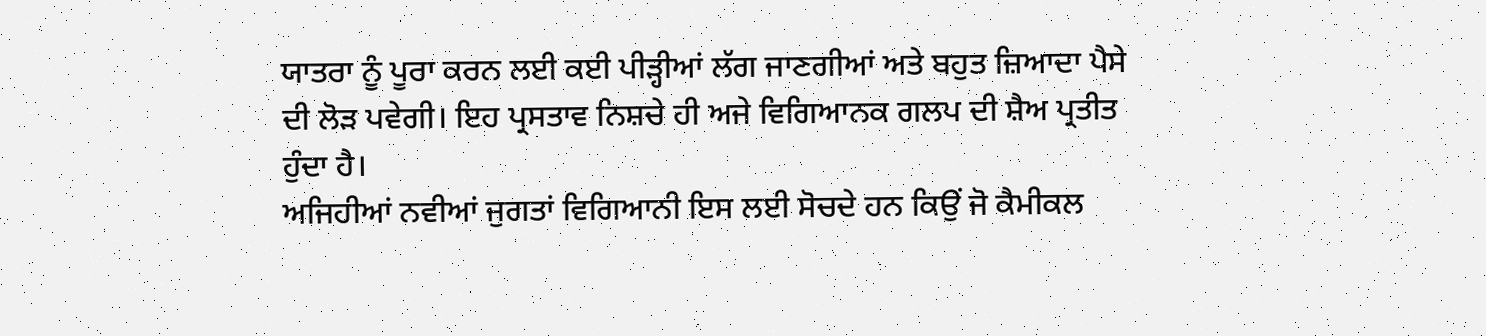ਯਾਤਰਾ ਨੂੰ ਪੂਰਾ ਕਰਨ ਲਈ ਕਈ ਪੀੜ੍ਹੀਆਂ ਲੱਗ ਜਾਣਗੀਆਂ ਅਤੇ ਬਹੁਤ ਜ਼ਿਆਦਾ ਪੈਸੇ ਦੀ ਲੋੜ ਪਵੇਗੀ। ਇਹ ਪ੍ਰਸਤਾਵ ਨਿਸ਼ਚੇ ਹੀ ਅਜੇ ਵਿਗਿਆਨਕ ਗਲਪ ਦੀ ਸ਼ੈਅ ਪ੍ਰਤੀਤ ਹੁੰਦਾ ਹੈ।
ਅਜਿਹੀਆਂ ਨਵੀਆਂ ਜੁਗਤਾਂ ਵਿਗਿਆਨੀ ਇਸ ਲਈ ਸੋਚਦੇ ਹਨ ਕਿਉਂ ਜੋ ਕੈਮੀਕਲ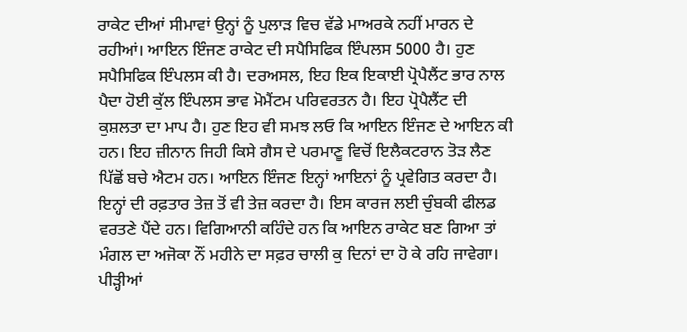ਰਾਕੇਟ ਦੀਆਂ ਸੀਮਾਵਾਂ ਉਨ੍ਹਾਂ ਨੂੰ ਪੁਲਾੜ ਵਿਚ ਵੱਡੇ ਮਾਅਰਕੇ ਨਹੀਂ ਮਾਰਨ ਦੇ ਰਹੀਆਂ। ਆਇਨ ਇੰਜਣ ਰਾਕੇਟ ਦੀ ਸਪੈਸਿਫਿਕ ਇੰਪਲਸ 5000 ਹੈ। ਹੁਣ ਸਪੈਸਿਫਿਕ ਇੰਪਲਸ ਕੀ ਹੈ। ਦਰਅਸਲ, ਇਹ ਇਕ ਇਕਾਈ ਪ੍ਰੋਪੈਲੈਂਟ ਭਾਰ ਨਾਲ ਪੈਦਾ ਹੋਈ ਕੁੱਲ ਇੰਪਲਸ ਭਾਵ ਮੋਮੈਂਟਮ ਪਰਿਵਰਤਨ ਹੈ। ਇਹ ਪ੍ਰੋਪੈਲੈਂਟ ਦੀ ਕੁਸ਼ਲਤਾ ਦਾ ਮਾਪ ਹੈ। ਹੁਣ ਇਹ ਵੀ ਸਮਝ ਲਓ ਕਿ ਆਇਨ ਇੰਜਣ ਦੇ ਆਇਨ ਕੀ ਹਨ। ਇਹ ਜ਼ੀਨਾਨ ਜਿਹੀ ਕਿਸੇ ਗੈਸ ਦੇ ਪਰਮਾਣੂ ਵਿਚੋਂ ਇਲੈਕਟਰਾਨ ਤੋੜ ਲੈਣ ਪਿੱਛੋਂ ਬਚੇ ਐਟਮ ਹਨ। ਆਇਨ ਇੰਜਣ ਇਨ੍ਹਾਂ ਆਇਨਾਂ ਨੂੰ ਪ੍ਰਵੇਗਿਤ ਕਰਦਾ ਹੈ। ਇਨ੍ਹਾਂ ਦੀ ਰਫ਼ਤਾਰ ਤੇਜ਼ ਤੋਂ ਵੀ ਤੇਜ਼ ਕਰਦਾ ਹੈ। ਇਸ ਕਾਰਜ ਲਈ ਚੁੰਬਕੀ ਫੀਲਡ ਵਰਤਣੇ ਪੈਂਦੇ ਹਨ। ਵਿਗਿਆਨੀ ਕਹਿੰਦੇ ਹਨ ਕਿ ਆਇਨ ਰਾਕੇਟ ਬਣ ਗਿਆ ਤਾਂ ਮੰਗਲ ਦਾ ਅਜੋਕਾ ਨੌਂ ਮਹੀਨੇ ਦਾ ਸਫ਼ਰ ਚਾਲੀ ਕੁ ਦਿਨਾਂ ਦਾ ਹੋ ਕੇ ਰਹਿ ਜਾਵੇਗਾ।
ਪੀੜ੍ਹੀਆਂ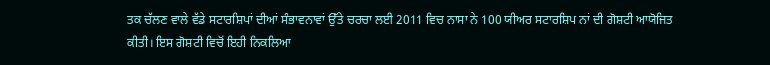ਤਕ ਚੱਲਣ ਵਾਲੇ ਵੱਡੇ ਸਟਾਰਸ਼ਿਪਾਂ ਦੀਆਂ ਸੰਭਾਵਨਾਵਾਂ ਉੱਤੇ ਚਰਚਾ ਲਈ 2011 ਵਿਚ ਨਾਸਾ ਨੇ 100 ਯੀਅਰ ਸਟਾਰਸ਼ਿਪ ਨਾਂ ਦੀ ਗੋਸ਼ਟੀ ਆਯੋਜਿਤ ਕੀਤੀ। ਇਸ ਗੋਸ਼ਟੀ ਵਿਚੋਂ ਇਹੀ ਨਿਕਲਿਆ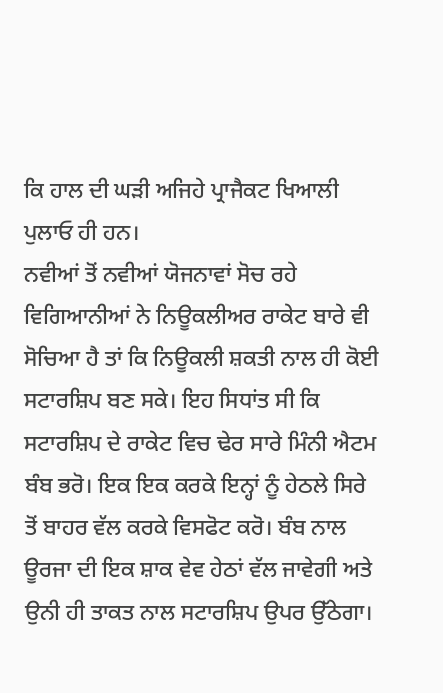ਕਿ ਹਾਲ ਦੀ ਘੜੀ ਅਜਿਹੇ ਪ੍ਰਾਜੈਕਟ ਖਿਆਲੀ ਪੁਲਾਓ ਹੀ ਹਨ।
ਨਵੀਆਂ ਤੋਂ ਨਵੀਆਂ ਯੋਜਨਾਵਾਂ ਸੋਚ ਰਹੇ ਵਿਗਿਆਨੀਆਂ ਨੇ ਨਿਊਕਲੀਅਰ ਰਾਕੇਟ ਬਾਰੇ ਵੀ ਸੋਚਿਆ ਹੈ ਤਾਂ ਕਿ ਨਿਊਕਲੀ ਸ਼ਕਤੀ ਨਾਲ ਹੀ ਕੋਈ ਸਟਾਰਸ਼ਿਪ ਬਣ ਸਕੇ। ਇਹ ਸਿਧਾਂਤ ਸੀ ਕਿ ਸਟਾਰਸ਼ਿਪ ਦੇ ਰਾਕੇਟ ਵਿਚ ਢੇਰ ਸਾਰੇ ਮਿੰਨੀ ਐਟਮ ਬੰਬ ਭਰੋ। ਇਕ ਇਕ ਕਰਕੇ ਇਨ੍ਹਾਂ ਨੂੰ ਹੇਠਲੇ ਸਿਰੇ ਤੋਂ ਬਾਹਰ ਵੱਲ ਕਰਕੇ ਵਿਸਫੋਟ ਕਰੋ। ਬੰਬ ਨਾਲ ਊਰਜਾ ਦੀ ਇਕ ਸ਼ਾਕ ਵੇਵ ਹੇਠਾਂ ਵੱਲ ਜਾਵੇਗੀ ਅਤੇ ਉਨੀ ਹੀ ਤਾਕਤ ਨਾਲ ਸਟਾਰਸ਼ਿਪ ਉਪਰ ਉੱਠੇਗਾ।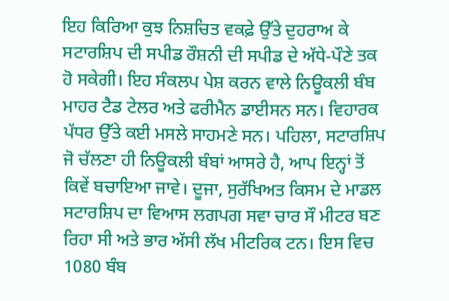ਇਹ ਕਿਰਿਆ ਕੁਝ ਨਿਸ਼ਚਿਤ ਵਕਫ਼ੇ ਉੱਤੇ ਦੁਹਰਾਅ ਕੇ ਸਟਾਰਸ਼ਿਪ ਦੀ ਸਪੀਡ ਰੌਸ਼ਨੀ ਦੀ ਸਪੀਡ ਦੇ ਅੱਧੇ-ਪੌਣੇ ਤਕ ਹੋ ਸਕੇਗੀ। ਇਹ ਸੰਕਲਪ ਪੇਸ਼ ਕਰਨ ਵਾਲੇ ਨਿਊਕਲੀ ਬੰਬ ਮਾਹਰ ਟੈਡ ਟੇਲਰ ਅਤੇ ਫਰੀਮੈਨ ਡਾਈਸਨ ਸਨ। ਵਿਹਾਰਕ ਪੱਧਰ ਉੱਤੇ ਕਈ ਮਸਲੇ ਸਾਹਮਣੇ ਸਨ। ਪਹਿਲਾ, ਸਟਾਰਸ਼ਿਪ ਜੋ ਚੱਲਣਾ ਹੀ ਨਿਊਕਲੀ ਬੰਬਾਂ ਆਸਰੇ ਹੈ, ਆਪ ਇਨ੍ਹਾਂ ਤੋਂ ਕਿਵੇਂ ਬਚਾਇਆ ਜਾਵੇ। ਦੂਜਾ, ਸੁਰੱਖਿਅਤ ਕਿਸਮ ਦੇ ਮਾਡਲ ਸਟਾਰਸ਼ਿਪ ਦਾ ਵਿਆਸ ਲਗਪਗ ਸਵਾ ਚਾਰ ਸੌ ਮੀਟਰ ਬਣ ਰਿਹਾ ਸੀ ਅਤੇ ਭਾਰ ਅੱਸੀ ਲੱਖ ਮੀਟਰਿਕ ਟਨ। ਇਸ ਵਿਚ 1080 ਬੰਬ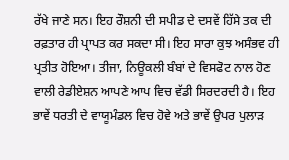ਰੱਖੇ ਜਾਣੇ ਸਨ। ਇਹ ਰੌਸ਼ਨੀ ਦੀ ਸਪੀਡ ਦੇ ਦਸਵੇਂ ਹਿੱਸੇ ਤਕ ਦੀ ਰਫ਼ਤਾਰ ਹੀ ਪ੍ਰਾਪਤ ਕਰ ਸਕਦਾ ਸੀ। ਇਹ ਸਾਰਾ ਕੁਝ ਅਸੰਭਵ ਹੀ ਪ੍ਰਤੀਤ ਹੋਇਆ। ਤੀਜਾ, ਨਿਊਕਲੀ ਬੰਬਾਂ ਦੇ ਵਿਸਫੋਟ ਨਾਲ ਹੋਣ ਵਾਲੀ ਰੇਡੀਏਸ਼ਨ ਆਪਣੇ ਆਪ ਵਿਚ ਵੱਡੀ ਸਿਰਦਰਦੀ ਹੈ। ਇਹ ਭਾਵੇਂ ਧਰਤੀ ਦੇ ਵਾਯੂਮੰਡਲ ਵਿਚ ਹੋਵੇ ਅਤੇ ਭਾਵੇਂ ਉਪਰ ਪੁਲਾੜ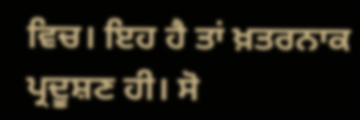ਵਿਚ। ਇਹ ਹੈ ਤਾਂ ਖ਼ਤਰਨਾਕ ਪ੍ਰਦੂਸ਼ਣ ਹੀ। ਸੋ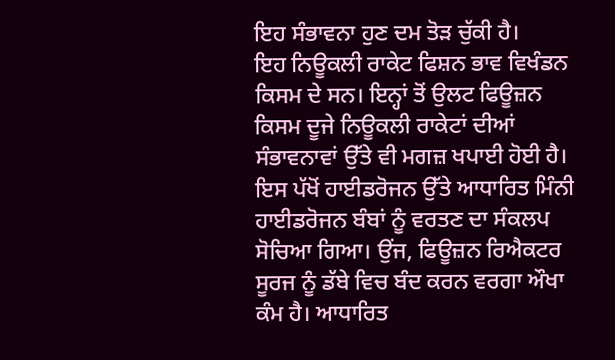ਇਹ ਸੰਭਾਵਨਾ ਹੁਣ ਦਮ ਤੋੜ ਚੁੱਕੀ ਹੈ।
ਇਹ ਨਿਊਕਲੀ ਰਾਕੇਟ ਫਿਸ਼ਨ ਭਾਵ ਵਿਖੰਡਨ ਕਿਸਮ ਦੇ ਸਨ। ਇਨ੍ਹਾਂ ਤੋਂ ਉਲਟ ਫਿਊਜ਼ਨ ਕਿਸਮ ਦੂਜੇ ਨਿਊਕਲੀ ਰਾਕੇਟਾਂ ਦੀਆਂ ਸੰਭਾਵਨਾਵਾਂ ਉੱਤੇ ਵੀ ਮਗਜ਼ ਖਪਾਈ ਹੋਈ ਹੈ। ਇਸ ਪੱਖੋਂ ਹਾਈਡਰੋਜਨ ਉੱਤੇ ਆਧਾਰਿਤ ਮਿੰਨੀ ਹਾਈਡਰੋਜਨ ਬੰਬਾਂ ਨੂੰ ਵਰਤਣ ਦਾ ਸੰਕਲਪ ਸੋਚਿਆ ਗਿਆ। ਉਂਜ, ਫਿਊਜ਼ਨ ਰਿਐਕਟਰ ਸੂਰਜ ਨੂੰ ਡੱਬੇ ਵਿਚ ਬੰਦ ਕਰਨ ਵਰਗਾ ਔਖਾ ਕੰਮ ਹੈ। ਆਧਾਰਿਤ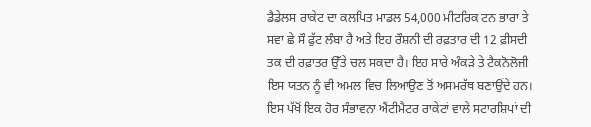ਡੈਡੇਲਸ ਰਾਕੇਟ ਦਾ ਕਲਪਿਤ ਮਾਡਲ 54,000 ਮੀਟਰਿਕ ਟਨ ਭਾਰਾ ਤੇ ਸਵਾ ਛੇ ਸੌ ਫੁੱਟ ਲੰਬਾ ਹੈ ਅਤੇ ਇਹ ਰੌਸ਼ਨੀ ਦੀ ਰਫ਼ਤਾਰ ਦੀ 12 ਫ਼ੀਸਦੀ ਤਕ ਦੀ ਰਫ਼ਾਤਰ ਉੱਤੇ ਚਲ ਸਕਦਾ ਹੈ। ਇਹ ਸਾਰੇ ਅੰਕੜੇ ਤੇ ਟੈਕਨੋਲੋਜੀ ਇਸ ਯਤਨ ਨੂੰ ਵੀ ਅਮਲ ਵਿਚ ਲਿਆਉਣ ਤੋਂ ਅਸਮਰੱਥ ਬਣਾਉਂਦੇ ਹਨ।
ਇਸ ਪੱਖੋਂ ਇਕ ਹੋਰ ਸੰਭਾਵਨਾ ਐਂਟੀਮੈਟਰ ਰਾਕੇਟਾਂ ਵਾਲੇ ਸਟਾਰਸ਼ਿਪਾਂ ਦੀ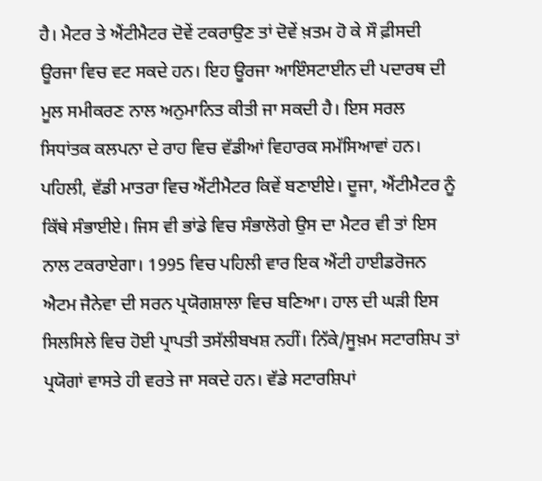ਹੈ। ਮੈਟਰ ਤੇ ਐਂਟੀਮੈਟਰ ਦੋਵੇਂ ਟਕਰਾਉਣ ਤਾਂ ਦੋਵੇਂ ਖ਼ਤਮ ਹੋ ਕੇ ਸੌ ਫ਼ੀਸਦੀ ਊਰਜਾ ਵਿਚ ਵਟ ਸਕਦੇ ਹਨ। ਇਹ ਊਰਜਾ ਆਇੰਸਟਾਈਨ ਦੀ ਪਦਾਰਥ ਦੀ ਮੂਲ ਸਮੀਕਰਣ ਨਾਲ ਅਨੁਮਾਨਿਤ ਕੀਤੀ ਜਾ ਸਕਦੀ ਹੈ। ਇਸ ਸਰਲ ਸਿਧਾਂਤਕ ਕਲਪਨਾ ਦੇ ਰਾਹ ਵਿਚ ਵੱਡੀਆਂ ਵਿਹਾਰਕ ਸਮੱਸਿਆਵਾਂ ਹਨ। ਪਹਿਲੀ, ਵੱਡੀ ਮਾਤਰਾ ਵਿਚ ਐਂਟੀਮੈਟਰ ਕਿਵੇਂ ਬਣਾਈਏ। ਦੂਜਾ, ਐਂਟੀਮੈਟਰ ਨੂੰ ਕਿੱਥੇ ਸੰਭਾਈਏ। ਜਿਸ ਵੀ ਭਾਂਡੇ ਵਿਚ ਸੰਭਾਲੋਗੇ ਉਸ ਦਾ ਮੈਟਰ ਵੀ ਤਾਂ ਇਸ ਨਾਲ ਟਕਰਾਏਗਾ। 1995 ਵਿਚ ਪਹਿਲੀ ਵਾਰ ਇਕ ਐਂਟੀ ਹਾਈਡਰੋਜਨ ਐਟਮ ਜੈਨੇਵਾ ਦੀ ਸਰਨ ਪ੍ਰਯੋਗਸ਼ਾਲਾ ਵਿਚ ਬਣਿਆ। ਹਾਲ ਦੀ ਘੜੀ ਇਸ ਸਿਲਸਿਲੇ ਵਿਚ ਹੋਈ ਪ੍ਰਾਪਤੀ ਤਸੱਲੀਬਖਸ਼ ਨਹੀਂ। ਨਿੱਕੇ/ਸੂਖ਼ਮ ਸਟਾਰਸ਼ਿਪ ਤਾਂ ਪ੍ਰਯੋਗਾਂ ਵਾਸਤੇ ਹੀ ਵਰਤੇ ਜਾ ਸਕਦੇ ਹਨ। ਵੱਡੇ ਸਟਾਰਸ਼ਿਪਾਂ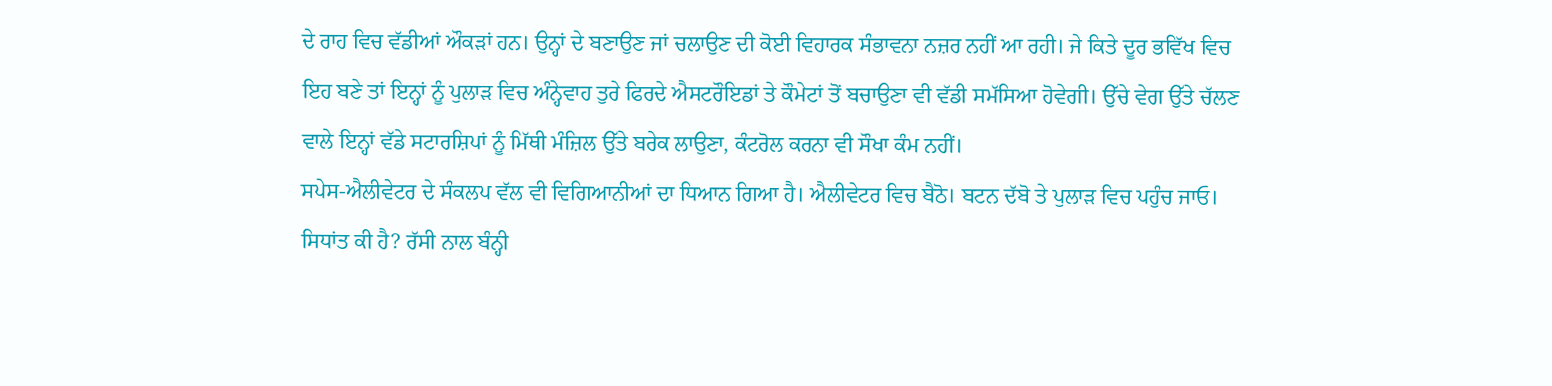ਦੇ ਰਾਹ ਵਿਚ ਵੱਡੀਆਂ ਔਕੜਾਂ ਹਨ। ਉਨ੍ਹਾਂ ਦੇ ਬਣਾਉਣ ਜਾਂ ਚਲਾਉਣ ਦੀ ਕੋਈ ਵਿਹਾਰਕ ਸੰਭਾਵਨਾ ਨਜ਼ਰ ਨਹੀਂ ਆ ਰਹੀ। ਜੇ ਕਿਤੇ ਦੂਰ ਭਵਿੱਖ ਵਿਚ ਇਹ ਬਣੇ ਤਾਂ ਇਨ੍ਹਾਂ ਨੂੰ ਪੁਲਾੜ ਵਿਚ ਅੰਨ੍ਹੇਵਾਹ ਤੁਰੇ ਫਿਰਦੇ ਐਸਟਰੌਇਡਾਂ ਤੇ ਕੌਮੇਟਾਂ ਤੋਂ ਬਚਾਉਣਾ ਵੀ ਵੱਡੀ ਸਮੱਸਿਆ ਹੋਵੇਗੀ। ਉੱਚੇ ਵੇਗ ਉੱਤੇ ਚੱਲਣ ਵਾਲੇ ਇਨ੍ਹਾਂ ਵੱਡੇ ਸਟਾਰਸ਼ਿਪਾਂ ਨੂੰ ਮਿੱਥੀ ਮੰਜ਼ਿਲ ਉੱਤੇ ਬਰੇਕ ਲਾਉਣਾ, ਕੰਟਰੋਲ ਕਰਨਾ ਵੀ ਸੌਖਾ ਕੰਮ ਨਹੀਂ।
ਸਪੇਸ-ਐਲੀਵੇਟਰ ਦੇ ਸੰਕਲਪ ਵੱਲ ਵੀ ਵਿਗਿਆਨੀਆਂ ਦਾ ਧਿਆਨ ਗਿਆ ਹੈ। ਐਲੀਵੇਟਰ ਵਿਚ ਬੈਠੋ। ਬਟਨ ਦੱਬੋ ਤੇ ਪੁਲਾੜ ਵਿਚ ਪਹੁੰਚ ਜਾਓ। ਸਿਧਾਂਤ ਕੀ ਹੈ? ਰੱਸੀ ਨਾਲ ਬੰਨ੍ਹੀ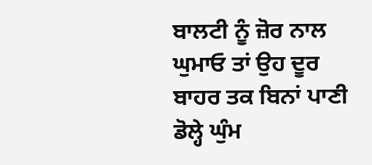ਬਾਲਟੀ ਨੂੰ ਜ਼ੋਰ ਨਾਲ ਘੁਮਾਓ ਤਾਂ ਉਹ ਦੂਰ ਬਾਹਰ ਤਕ ਬਿਨਾਂ ਪਾਣੀ ਡੋਲ੍ਹੇ ਘੁੰਮ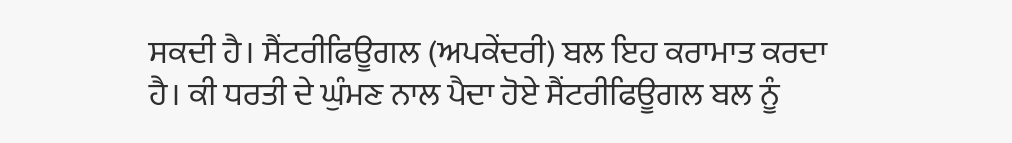ਸਕਦੀ ਹੈ। ਸੈਂਟਰੀਫਿਊਗਲ (ਅਪਕੇਂਦਰੀ) ਬਲ ਇਹ ਕਰਾਮਾਤ ਕਰਦਾ ਹੈ। ਕੀ ਧਰਤੀ ਦੇ ਘੁੰਮਣ ਨਾਲ ਪੈਦਾ ਹੋਏ ਸੈਂਟਰੀਫਿਊਗਲ ਬਲ ਨੂੰ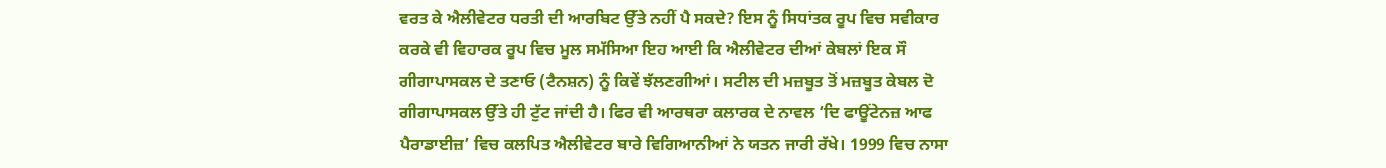ਵਰਤ ਕੇ ਐਲੀਵੇਟਰ ਧਰਤੀ ਦੀ ਆਰਬਿਟ ਉੱਤੇ ਨਹੀਂ ਪੈ ਸਕਦੇ? ਇਸ ਨੂੰ ਸਿਧਾਂਤਕ ਰੂਪ ਵਿਚ ਸਵੀਕਾਰ ਕਰਕੇ ਵੀ ਵਿਹਾਰਕ ਰੂਪ ਵਿਚ ਮੂਲ ਸਮੱਸਿਆ ਇਹ ਆਈ ਕਿ ਐਲੀਵੇਟਰ ਦੀਆਂ ਕੇਬਲਾਂ ਇਕ ਸੌ ਗੀਗਾਪਾਸਕਲ ਦੇ ਤਣਾਓ (ਟੈਨਸ਼ਨ) ਨੂੰ ਕਿਵੇਂ ਝੱਲਣਗੀਆਂ। ਸਟੀਲ ਦੀ ਮਜ਼ਬੂਤ ਤੋਂ ਮਜ਼ਬੂਤ ਕੇਬਲ ਦੋ ਗੀਗਾਪਾਸਕਲ ਉੱਤੇ ਹੀ ਟੁੱਟ ਜਾਂਦੀ ਹੈ। ਫਿਰ ਵੀ ਆਰਥਰਾ ਕਲਾਰਕ ਦੇ ਨਾਵਲ ‘ਦਿ ਫਾਊਂਟੇਨਜ਼ ਆਫ ਪੈਰਾਡਾਈਜ਼’ ਵਿਚ ਕਲਪਿਤ ਐਲੀਵੇਟਰ ਬਾਰੇ ਵਿਗਿਆਨੀਆਂ ਨੇ ਯਤਨ ਜਾਰੀ ਰੱਖੇ। 1999 ਵਿਚ ਨਾਸਾ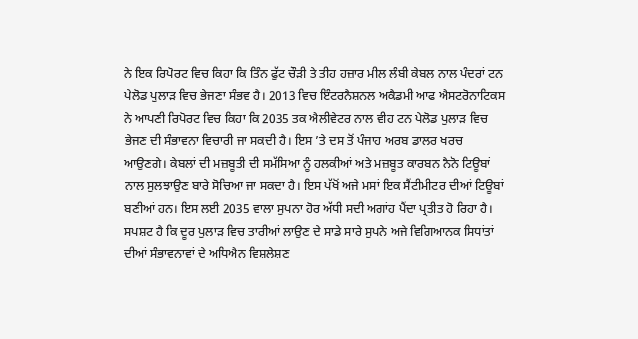ਨੇ ਇਕ ਰਿਪੋਰਟ ਵਿਚ ਕਿਹਾ ਕਿ ਤਿੰਨ ਫੁੱਟ ਚੌੜੀ ਤੇ ਤੀਹ ਹਜ਼ਾਰ ਮੀਲ ਲੰਬੀ ਕੇਬਲ ਨਾਲ ਪੰਦਰਾਂ ਟਨ ਪੇਲੋਡ ਪੁਲਾੜ ਵਿਚ ਭੇਜਣਾ ਸੰਭਵ ਹੈ। 2013 ਵਿਚ ਇੰਟਰਨੈਸ਼ਨਲ ਅਕੈਡਮੀ ਆਫ ਐਸਟਰੋਨਾਟਿਕਸ ਨੇ ਆਪਣੀ ਰਿਪੋਰਟ ਵਿਚ ਕਿਹਾ ਕਿ 2035 ਤਕ ਐਲੀਵੇਟਰ ਨਾਲ ਵੀਹ ਟਨ ਪੇਲੋਡ ਪੁਲਾੜ ਵਿਚ ਭੇਜਣ ਦੀ ਸੰਭਾਵਨਾ ਵਿਚਾਰੀ ਜਾ ਸਕਦੀ ਹੈ। ਇਸ ’ਤੇ ਦਸ ਤੋਂ ਪੰਜਾਹ ਅਰਬ ਡਾਲਰ ਖਰਚ ਆਉਣਗੇ। ਕੇਬਲਾਂ ਦੀ ਮਜ਼ਬੂਤੀ ਦੀ ਸਮੱਸਿਆ ਨੂੰ ਹਲਕੀਆਂ ਅਤੇ ਮਜ਼ਬੂਤ ਕਾਰਬਨ ਨੈਨੋ ਟਿਊਬਾਂ ਨਾਲ ਸੁਲਝਾਉਣ ਬਾਰੇ ਸੋਚਿਆ ਜਾ ਸਕਦਾ ਹੈ। ਇਸ ਪੱਖੋਂ ਅਜੇ ਮਸਾਂ ਇਕ ਸੈਂਟੀਮੀਟਰ ਦੀਆਂ ਟਿਊਬਾਂ ਬਣੀਆਂ ਹਨ। ਇਸ ਲਈ 2035 ਵਾਲਾ ਸੁਪਨਾ ਹੋਰ ਅੱਧੀ ਸਦੀ ਅਗਾਂਹ ਪੈਂਦਾ ਪ੍ਰਤੀਤ ਹੋ ਰਿਹਾ ਹੈ।
ਸਪਸ਼ਟ ਹੈ ਕਿ ਦੂਰ ਪੁਲਾੜ ਵਿਚ ਤਾਰੀਆਂ ਲਾਉਣ ਦੇ ਸਾਡੇ ਸਾਰੇ ਸੁਪਨੇ ਅਜੇ ਵਿਗਿਆਨਕ ਸਿਧਾਂਤਾਂ ਦੀਆਂ ਸੰਭਾਵਨਾਵਾਂ ਦੇ ਅਧਿਐਨ ਵਿਸ਼ਲੇਸ਼ਣ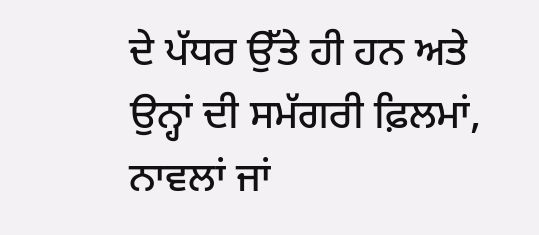ਦੇ ਪੱਧਰ ਉੱਤੇ ਹੀ ਹਨ ਅਤੇ ਉਨ੍ਹਾਂ ਦੀ ਸਮੱਗਰੀ ਫ਼ਿਲਮਾਂ, ਨਾਵਲਾਂ ਜਾਂ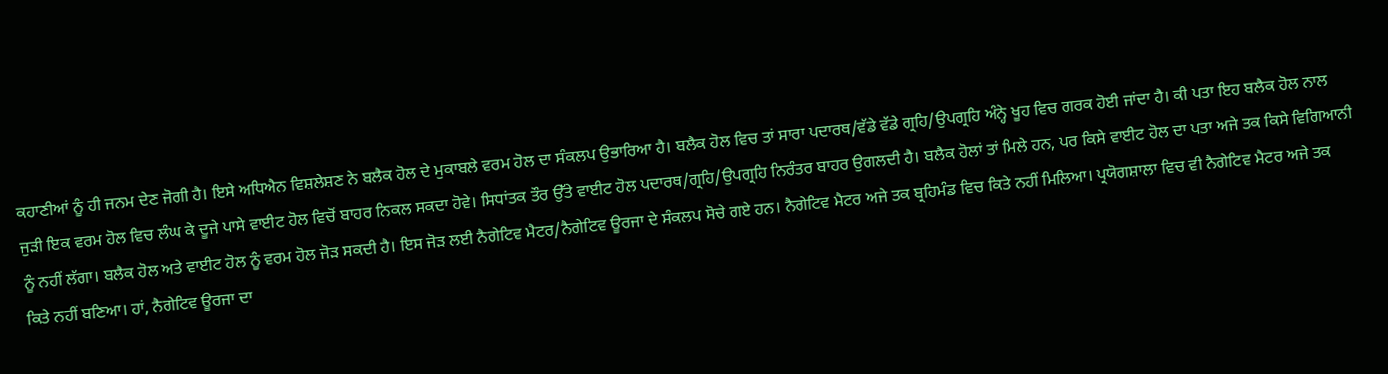ਕਹਾਣੀਆਂ ਨੂੰ ਹੀ ਜਨਮ ਦੇਣ ਜੋਗੀ ਹੈ। ਇਸੇ ਅਧਿਐਨ ਵਿਸ਼ਲੇਸ਼ਣ ਨੇ ਬਲੈਕ ਹੋਲ ਦੇ ਮੁਕਾਬਲੇ ਵਰਮ ਹੋਲ ਦਾ ਸੰਕਲਪ ਉਭਾਰਿਆ ਹੈ। ਬਲੈਕ ਹੋਲ ਵਿਚ ਤਾਂ ਸਾਰਾ ਪਦਾਰਥ/ਵੱਡੇ ਵੱਡੇ ਗ੍ਰਹਿ/ਉਪਗ੍ਰਹਿ ਅੰਨ੍ਹੇ ਖੂਹ ਵਿਚ ਗਰਕ ਹੋਈ ਜਾਂਦਾ ਹੈ। ਕੀ ਪਤਾ ਇਹ ਬਲੈਕ ਹੋਲ ਨਾਲ ਜੁੜੀ ਇਕ ਵਰਮ ਹੋਲ ਵਿਚ ਲੰਘ ਕੇ ਦੂਜੇ ਪਾਸੇ ਵਾਈਟ ਹੋਲ ਵਿਚੋਂ ਬਾਹਰ ਨਿਕਲ ਸਕਦਾ ਹੋਵੇ। ਸਿਧਾਂਤਕ ਤੌਰ ਉੱਤੇ ਵਾਈਟ ਹੋਲ ਪਦਾਰਥ/ਗ੍ਰਹਿ/ਉਪਗ੍ਰਹਿ ਨਿਰੰਤਰ ਬਾਹਰ ਉਗਲਦੀ ਹੈ। ਬਲੈਕ ਹੋਲਾਂ ਤਾਂ ਮਿਲੇ ਹਨ, ਪਰ ਕਿਸੇ ਵਾਈਟ ਹੋਲ ਦਾ ਪਤਾ ਅਜੇ ਤਕ ਕਿਸੇ ਵਿਗਿਆਨੀ ਨੂੰ ਨਹੀਂ ਲੱਗਾ। ਬਲੈਕ ਹੋਲ ਅਤੇ ਵਾਈਟ ਹੋਲ ਨੂੰ ਵਰਮ ਹੋਲ ਜੋੜ ਸਕਦੀ ਹੈ। ਇਸ ਜੋੜ ਲਈ ਨੈਗੇਟਿਵ ਮੈਟਰ/ਨੈਗੇਟਿਵ ਊਰਜਾ ਦੇ ਸੰਕਲਪ ਸੋਚੇ ਗਏ ਹਨ। ਨੈਗੇਟਿਵ ਮੈਟਰ ਅਜੇ ਤਕ ਬ੍ਰਹਿਮੰਡ ਵਿਚ ਕਿਤੇ ਨਹੀਂ ਮਿਲਿਆ। ਪ੍ਰਯੋਗਸ਼ਾਲਾ ਵਿਚ ਵੀ ਨੈਗੇਟਿਵ ਮੈਟਰ ਅਜੇ ਤਕ ਕਿਤੇ ਨਹੀਂ ਬਣਿਆ। ਹਾਂ, ਨੈਗੇਟਿਵ ਊਰਜਾ ਦਾ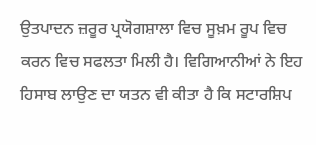ਉਤਪਾਦਨ ਜ਼ਰੂਰ ਪ੍ਰਯੋਗਸ਼ਾਲਾ ਵਿਚ ਸੂਖ਼ਮ ਰੂਪ ਵਿਚ ਕਰਨ ਵਿਚ ਸਫਲਤਾ ਮਿਲੀ ਹੈ। ਵਿਗਿਆਨੀਆਂ ਨੇ ਇਹ ਹਿਸਾਬ ਲਾਉਣ ਦਾ ਯਤਨ ਵੀ ਕੀਤਾ ਹੈ ਕਿ ਸਟਾਰਸ਼ਿਪ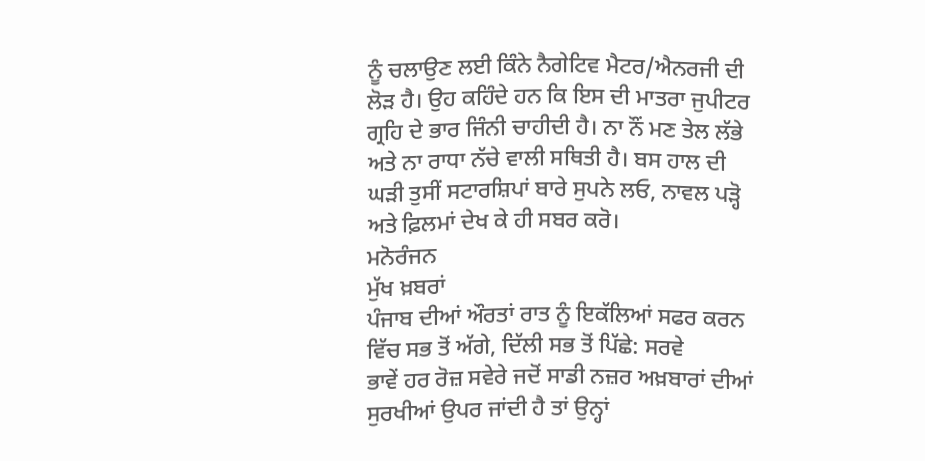ਨੂੰ ਚਲਾਉਣ ਲਈ ਕਿੰਨੇ ਨੈਗੇਟਿਵ ਮੈਟਰ/ਐਨਰਜੀ ਦੀ ਲੋੜ ਹੈ। ਉਹ ਕਹਿੰਦੇ ਹਨ ਕਿ ਇਸ ਦੀ ਮਾਤਰਾ ਜੁਪੀਟਰ ਗ੍ਰਹਿ ਦੇ ਭਾਰ ਜਿੰਨੀ ਚਾਹੀਦੀ ਹੈ। ਨਾ ਨੌਂ ਮਣ ਤੇਲ ਲੱਭੇ ਅਤੇ ਨਾ ਰਾਧਾ ਨੱਚੇ ਵਾਲੀ ਸਥਿਤੀ ਹੈ। ਬਸ ਹਾਲ ਦੀ ਘੜੀ ਤੁਸੀਂ ਸਟਾਰਸ਼ਿਪਾਂ ਬਾਰੇ ਸੁਪਨੇ ਲਓ, ਨਾਵਲ ਪੜ੍ਹੋ ਅਤੇ ਫ਼ਿਲਮਾਂ ਦੇਖ ਕੇ ਹੀ ਸਬਰ ਕਰੋ।
ਮਨੋਰੰਜਨ
ਮੁੱਖ ਖ਼ਬਰਾਂ
ਪੰਜਾਬ ਦੀਆਂ ਔਰਤਾਂ ਰਾਤ ਨੂੰ ਇਕੱਲਿਆਂ ਸਫਰ ਕਰਨ ਵਿੱਚ ਸਭ ਤੋਂ ਅੱਗੇ, ਦਿੱਲੀ ਸਭ ਤੋਂ ਪਿੱਛੇ: ਸਰਵੇ
ਭਾਵੇਂ ਹਰ ਰੋਜ਼ ਸਵੇਰੇ ਜਦੋਂ ਸਾਡੀ ਨਜ਼ਰ ਅਖ਼ਬਾਰਾਂ ਦੀਆਂ ਸੁਰਖੀਆਂ ਉਪਰ ਜਾਂਦੀ ਹੈ ਤਾਂ ਉਨ੍ਹਾਂ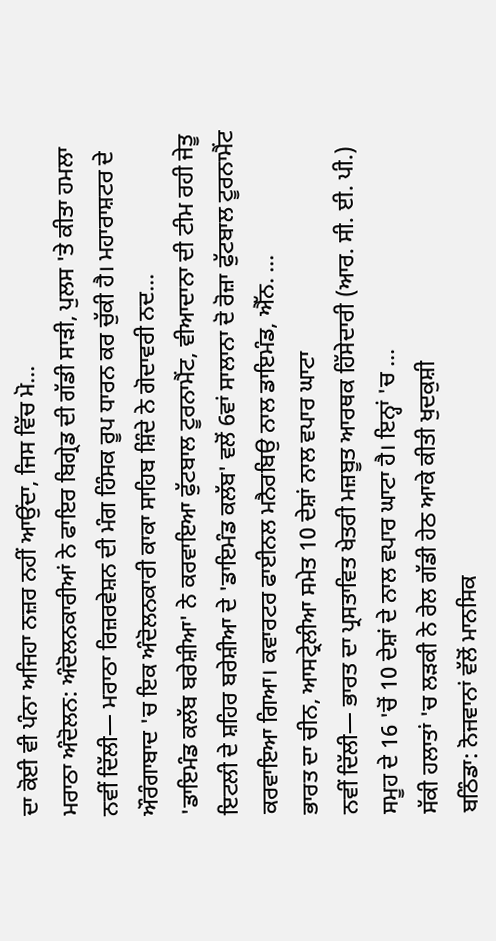ਦਾ ਕੋਈ ਵੀ ਪੰਨਾ ਅਜਿਹਾ ਨਜ਼ਰ ਨਹੀਂ ਆਉਂਦਾ, ਜਿਸ ਵਿੱਚ ਮੋ...
ਮਰਾਠਾ ਅੰਦੋਲਨ: ਅੰਦੋਲਨਕਾਰੀਆਂ ਨੇ ਫਾਇਰ ਬਿਗ੍ਰੇਡ ਦੀ ਗੱਡੀ ਸਾੜੀ, ਪੁਲਸ 'ਤੇ ਕੀਤਾ ਹਮਲਾ
ਨਵੀਂ ਦਿੱਲੀ— ਮਰਾਠਾ ਰਿਜ਼ਰਵੇਸ਼ਨ ਦੀ ਮੰਗ ਹਿੰਸਕ ਰੂਪ ਧਾਰਨ ਕਰ ਚੁੱਕੀ ਹੈ। ਮਹਾਰਾਸ਼ਟਰ ਦੇ ਔਰੰਗਾਬਾਦ 'ਚ ਇਕ ਅੰਦੋਲਨਕਾਰੀ ਕਾਕਾ ਸਾਹਿਬ ਸ਼ਿੰਦੇ ਨੇ ਗੋਦਾਵਰੀ ਨਦ...
'ਡਾਇਮੰਡ ਕਲੱਬ ਬਰੇਸ਼ੀਆ' ਨੇ ਕਰਵਾਇਆ ਫੁੱਟਬਾਲ ਟੂਰਨਾਮੈਂਟ, ਵੀਆਦਾਨਾ ਦੀ ਟੀਮ ਰਹੀ ਜੇਤੂ
ਇਟਲੀ ਦੇ ਸ਼ਹਿਰ ਬਰੇਸ਼ੀਆ ਦੇ 'ਡਾਇਮੰਡ ਕਲੱਬ' ਵਲੋਂ 6ਵਾਂ ਸਾਲਾਨਾ ਦੋ ਰੋਜ਼ਾ ਫੁੱਟਬਾਲ ਟੂਰਨਾਮੈਂਟ ਕਰਵਾਇਆ ਗਿਆ। ਕਵਾਰਟਰ ਫਾਈਨਲ ਮਨੈਰਬਿਉ ਨਾਲ ਡਾਇਮੰਡ, ਐੱਨ. ...
ਭਾਰਤ ਦਾ ਚੀਨ, ਆਸਟ੍ਰੇਲੀਆ ਸਮੇਤ 10 ਦੇਸ਼ਾਂ ਨਾਲ ਵਪਾਰ ਘਾਟਾ
ਨਵੀਂ ਦਿੱਲੀ— ਭਾਰਤ ਦਾ ਪ੍ਰਸਤਾਵਿਤ ਖੇਤਰੀ ਮਜ਼ਬੂਤ ਆਰਥਕ ਹਿੱਸੇਦਾਰੀ (ਆਰ. ਸੀ. ਈ. ਪੀ.) ਸਮੂਹ ਦੇ 16 'ਚੋਂ 10 ਦੇਸ਼ਾਂ ਦੇ ਨਾਲ ਵਪਾਰ ਘਾਟਾ ਹੈ। ਇਨ੍ਹਾਂ 'ਚ ...
ਸੱਕੀ ਹਲਾਤਾਂ 'ਚ ਲੜਕੀ ਨੇ ਰੇਲ ਗੱਡੀ ਹੇਠ ਆਕੇ ਕੀਤੀ ਖੁਦਕੁਸ਼ੀ
ਬਠਿੰਡਾ: ਨੋਜਵਾਨਾਂ ਵੱਲੋਂ ਮਾਨਸਿਕ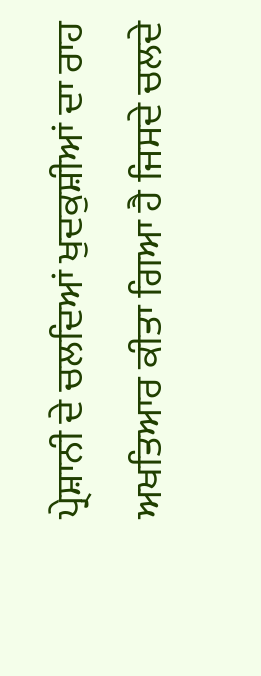ਪ੍ਰੇਸ਼ਾਨੀ ਦੇ ਚਲਦਿਆਂ ਖੁਦਕੁਸ਼ੀਆਂ ਦਾ ਰਾਹ ਅਖਤਿਆਰ ਕੀਤਾ ਗਿਆ ਹੈ ਜਿਸਦੇ ਚਲਦੇ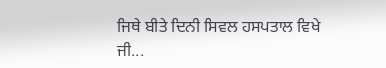ਜਿਥੇ ਬੀਤੇ ਦਿਨੀ ਸਿਵਲ ਹਸਪਤਾਲ ਵਿਖੇ ਜੀ...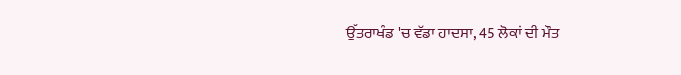ਉੱਤਰਾਖੰਡ 'ਚ ਵੱਡਾ ਹਾਦਸਾ, 45 ਲੋਕਾਂ ਦੀ ਮੌਤ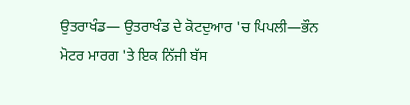ਉਤਰਾਖੰਡ— ਉਤਰਾਖੰਡ ਦੇ ਕੋਟਦੁਆਰ 'ਚ ਪਿਪਲੀ—ਭੌਨ ਮੋਟਰ ਮਾਰਗ 'ਤੇ ਇਕ ਨਿੱਜੀ ਬੱਸ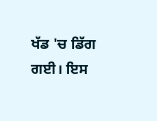ਖੱਡ 'ਚ ਡਿੱਗ ਗਈ। ਇਸ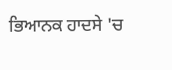ਭਿਆਨਕ ਹਾਦਸੇ 'ਚ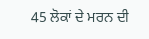45 ਲੋਕਾਂ ਦੇ ਮਰਨ ਦੀ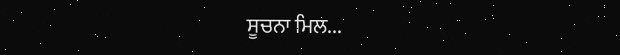ਸੂਚਨਾ ਮਿਲ...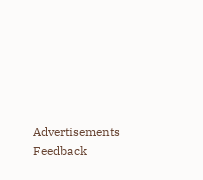Advertisements
Feedback